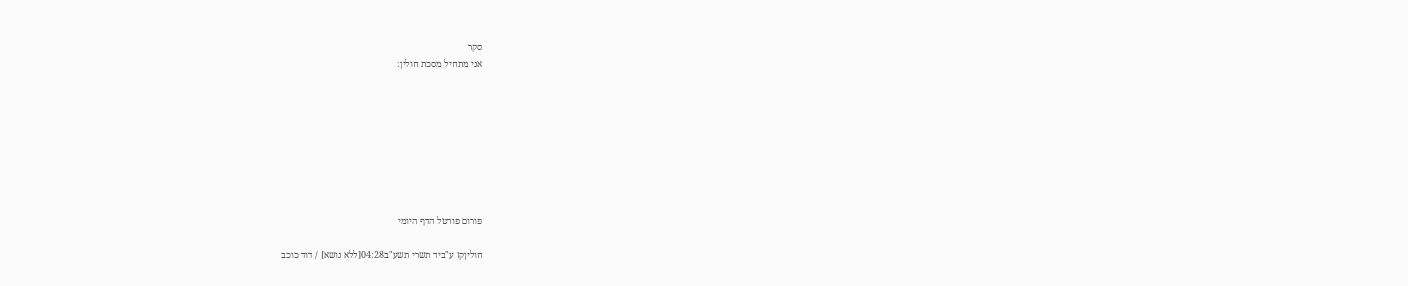סקר
אני מתחיל מסכת חולין:








פורום פורטל הדף היומי

חוליןקז ע"ביד תשרי תשע"ב04:28[ללא נושא] / דוד כוכב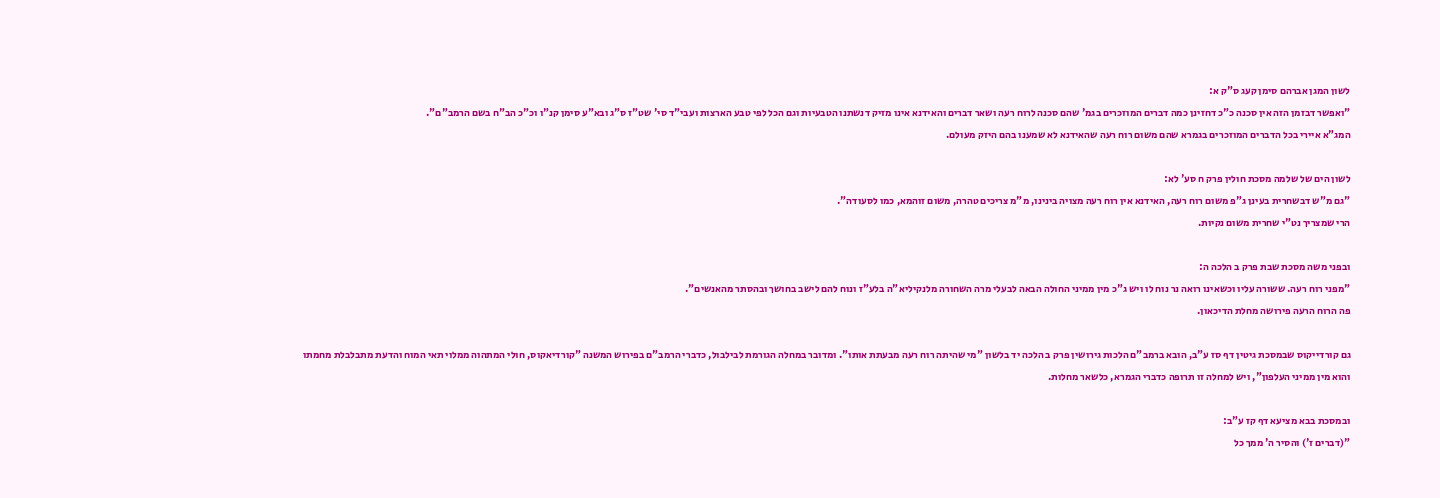לשון המגן אברהם סימן קעג ס"ק א:
"ואפשר דבזמן הזה אין סכנה כ"כ דחזינן כמה דברים המוזכרים בגמ' שהם סכנה לרוח רעה ושאר דברים והאידנא אינו מזיק דנשתנו הטבעיות וגם הכל לפי טבע הארצות ועבי"ד סי' שט"ז ס"ג ובא"ע סימן קנ"ו וכ"כ הב"ח בשם הרמב"ם".
המג"א איירי בכל הדברים המוזכרים בגמרא שהם משום רוח רעה שהאידנא לא שמענו בהם היזק מעולם.

לשון הים של שלמה מסכת חולין פרק ח סע' לא:
"גם מ"ש דבשחרית בעינן ג"פ משום רוח רעה, האידנא אין רוח רעה מצויה בינינו, מ"מ צריכים טהרה, משום זוהמא, כמו לסעודה".
הרי שמצריך נט"י שחרית משום נקיות.

ובפני משה מסכת שבת פרק ב הלכה ה:
"מפני רוח רעה. ששורה עליו וכשאינו רואה נר נוח לו ויש ג"כ מין ממיני החולה הבאה לבעלי מרה השחורה מלנקיליא"ה בלע"ז ונוח להם לישב בחושך ובהסתר מהאנשים".
פה הרוח הרעה פירושה מחלת הדיכאון.

גם קורדייקוס שבמסכת גיטין דף סז ע"ב, הובא ברמב"ם הלכות גירושין פרק ב הלכה יד בלשון "מי שהיתה רוח רעה מבעתת אותו". ומדובר במחלה הגורמת לבילבול, כדברי הרמב"ם בפירוש המשנה "קורדיאקוס, חולי המתהוה ממלוי תאי המוח והדעת מתבלבלת מחמתו והוא מין ממיני העלפון", ויש למחלה זו תרופה כדברי הגמרא, כלשאר מחלות.

ובמסכת בבא מציעא דף קז ע"ב:
"(דברים ז') והסיר ה' ממך כל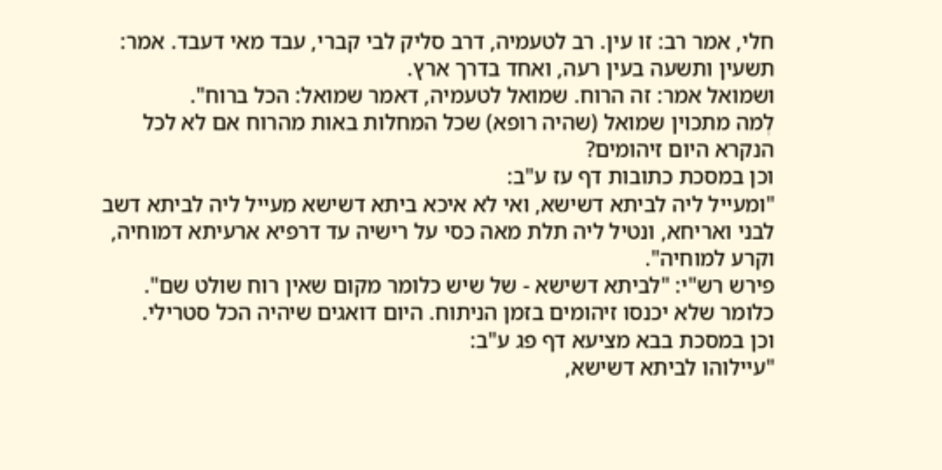חלי, אמר רב: זו עין. רב לטעמיה, דרב סליק לבי קברי, עבד מאי דעבד. אמר: תשעין ותשעה בעין רעה, ואחד בדרך ארץ.
ושמואל אמר: זה הרוח. שמואל לטעמיה, דאמר שמואל: הכל ברוח".
לְמה מתכוין שמואל (שהיה רופא) שכל המחלות באות מהרוח אם לא לכל הנקרא היום זיהומים?
וכן במסכת כתובות דף עז ע"ב:
"ומעייל ליה לביתא דשישא, ואי לא איכא ביתא דשישא מעייל ליה לביתא דשב לבני ואריחא, ונטיל ליה תלת מאה כסי על רישיה עד דרפיא ארעיתא דמוחיה, וקרע למוחיה".
פירש רש"י: "לביתא דשישא - של שיש כלומר מקום שאין רוח שולט שם".
כלומר שלא יכנסו זיהומים בזמן הניתוח. היום דואגים שיהיה הכל סטרילי.
וכן במסכת בבא מציעא דף פג ע"ב:
"עיילוהו לביתא דשישא,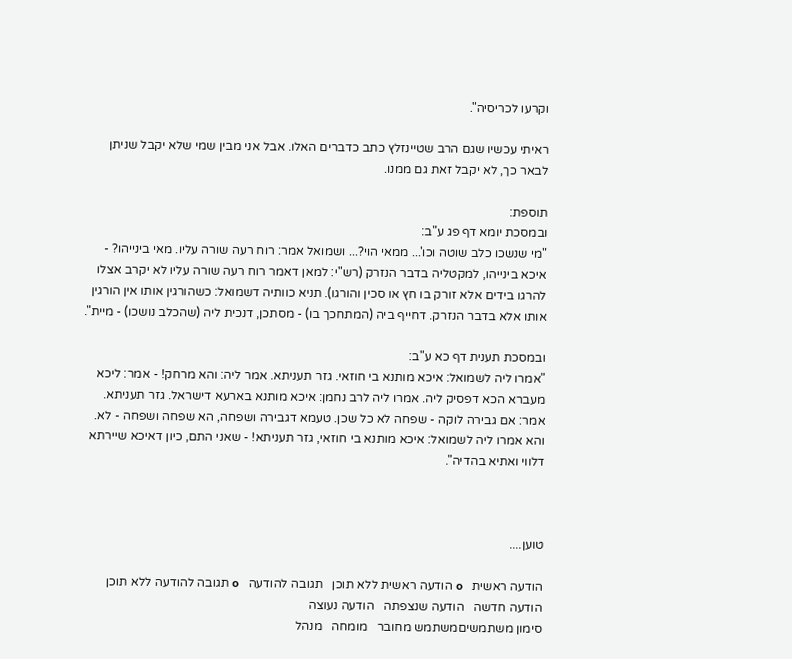וקרעו לכריסיה".

ראיתי עכשיו שגם הרב שטיינזלץ כתב כדברים האלו. אבל אני מבין שמי שלא יקבל שניתן לבאר כך, לא יקבל זאת גם ממנו.

תוספת:
ובמסכת יומא דף פג ע"ב:
"מי שנשכו כלב שוטה וכו'... ממאי הוי?... ושמואל אמר: רוח רעה שורה עליו. מאי בינייהו? - איכא בינייהו, למקטליה בדבר הנזרק (רש"י: למאן דאמר רוח רעה שורה עליו לא יקרב אצלו להרגו בידים אלא זורק בו חץ או סכין והורגו). תניא כוותיה דשמואל: כשהורגין אותו אין הורגין אותו אלא בדבר הנזרק. דחייף ביה (המתחכך בו) - מסתכן, דנכית ליה (שהכלב נושכו) - מיית".

ובמסכת תענית דף כא ע"ב:
"אמרו ליה לשמואל: איכא מותנא בי חוזאי. גזר תעניתא. אמר ליה: והא מרחק! - אמר: ליכא מעברא הכא דפסיק ליה. אמרו ליה לרב נחמן: איכא מותנא בארעא דישראל. גזר תעניתא. אמר: אם גבירה לוקה - שפחה לא כל שכן. טעמא דגבירה ושפחה, הא שפחה ושפחה - לא. והא אמרו ליה לשמואל: איכא מותנא בי חוזאי, גזר תעניתא! - שאני התם, כיון דאיכא שיירתא דלווי ואתיא בהדיה".



טוען....

הודעה ראשית   օ הודעה ראשית ללא תוכן   תגובה להודעה   օ תגובה להודעה ללא תוכן   הודעה חדשה   הודעה שנצפתה   הודעה נעוצה
סימון משתמשיםמשתמש מחובר   מומחה   מנהל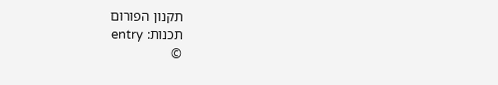תקנון הפורום
תכנות: entry
©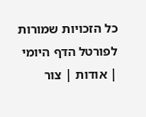כל הזכויות שמורות לפורטל הדף היומי | אודות | צור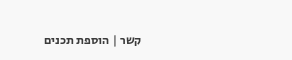קשר | הוספת תכנים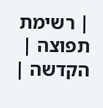| רשימת תפוצה | הקדשה |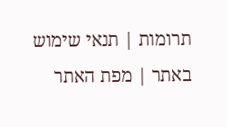תרומות | תנאי שימוש באתר | מפת האתר